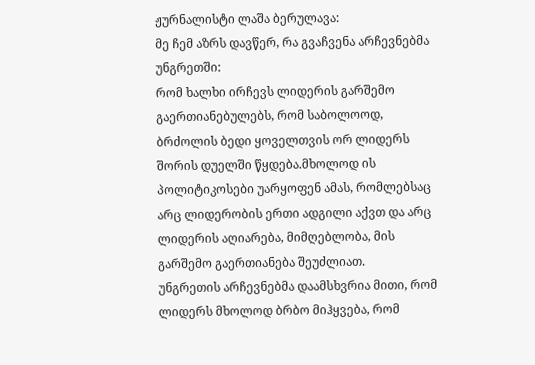ჟურნალისტი ლაშა ბერულავა:
მე ჩემ აზრს დავწერ, რა გვაჩვენა არჩევნებმა უნგრეთში:
რომ ხალხი ირჩევს ლიდერის გარშემო გაერთიანებულებს, რომ საბოლოოდ, ბრძოლის ბედი ყოველთვის ორ ლიდერს შორის დუელში წყდება.მხოლოდ ის პოლიტიკოსები უარყოფენ ამას, რომლებსაც არც ლიდერობის ერთი ადგილი აქვთ და არც ლიდერის აღიარება, მიმღებლობა, მის გარშემო გაერთიანება შეუძლიათ.
უნგრეთის არჩევნებმა დაამსხვრია მითი, რომ ლიდერს მხოლოდ ბრბო მიჰყვება, რომ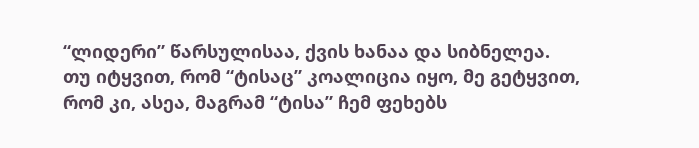“ლიდერი” წარსულისაა, ქვის ხანაა და სიბნელეა.
თუ იტყვით, რომ “ტისაც” კოალიცია იყო, მე გეტყვით, რომ კი, ასეა, მაგრამ “ტისა” ჩემ ფეხებს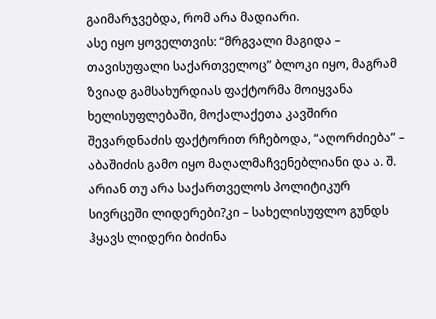გაიმარჯვებდა, რომ არა მადიარი.
ასე იყო ყოველთვის: “მრგვალი მაგიდა – თავისუფალი საქართველოც” ბლოკი იყო, მაგრამ ზვიად გამსახურდიას ფაქტორმა მოიყვანა ხელისუფლებაში, მოქალაქეთა კავშირი შევარდნაძის ფაქტორით რჩებოდა, “აღორძიება” – აბაშიძის გამო იყო მაღალმაჩვენებლიანი და ა. შ.
არიან თუ არა საქართველოს პოლიტიკურ სივრცეში ლიდერები?კი – სახელისუფლო გუნდს ჰყავს ლიდერი ბიძინა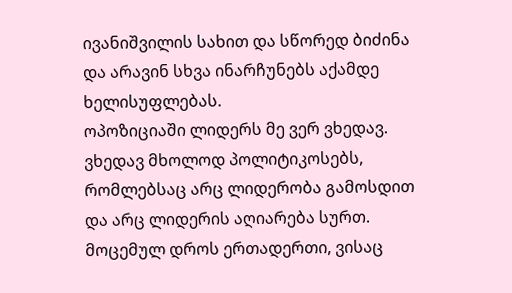ივანიშვილის სახით და სწორედ ბიძინა და არავინ სხვა ინარჩუნებს აქამდე ხელისუფლებას.
ოპოზიციაში ლიდერს მე ვერ ვხედავ. ვხედავ მხოლოდ პოლიტიკოსებს, რომლებსაც არც ლიდერობა გამოსდით და არც ლიდერის აღიარება სურთ.
მოცემულ დროს ერთადერთი, ვისაც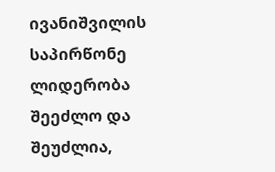ივანიშვილის საპირწონე ლიდერობა შეეძლო და შეუძლია,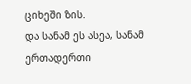ციხეში ზის.
და სანამ ეს ასეა, სანამ ერთადერთი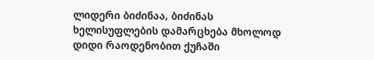ლიდერი ბიძინაა, ბიძინას ხელისუფლების დამარცხება მხოლოდ დიდი რაოდენობით ქუჩაში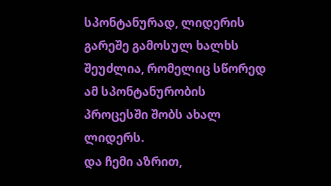სპონტანურად, ლიდერის გარეშე გამოსულ ხალხს შეუძლია, რომელიც სწორედ ამ სპონტანურობის პროცესში შობს ახალ ლიდერს.
და ჩემი აზრით,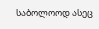საბოლოოდ ასეც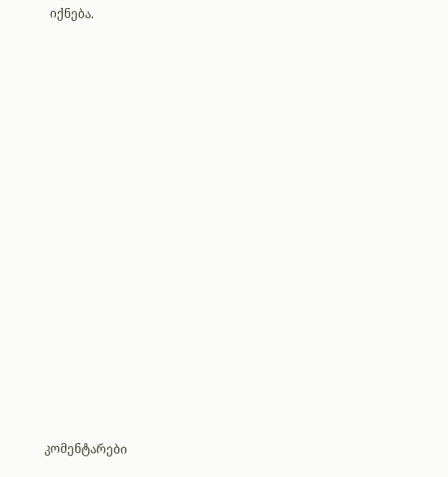იქნება.
















კომენტარები